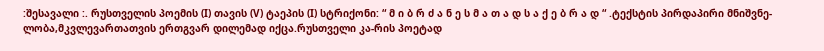:შესავალი :. რუსთველის პოემის (I) თავის (V) ტაეპის (I) სტრიქონი: “ მ ი ბ რ ძ ა ნ ე ს მ ა თ ა დ ს ა ქ ე ბ რ ა დ “ .ტექსტის პირდაპირი მნიშვნე-ლობა,მკვლევართათვის ერთგვარ დილემად იქცა.რუსთველი კა-რის პოეტად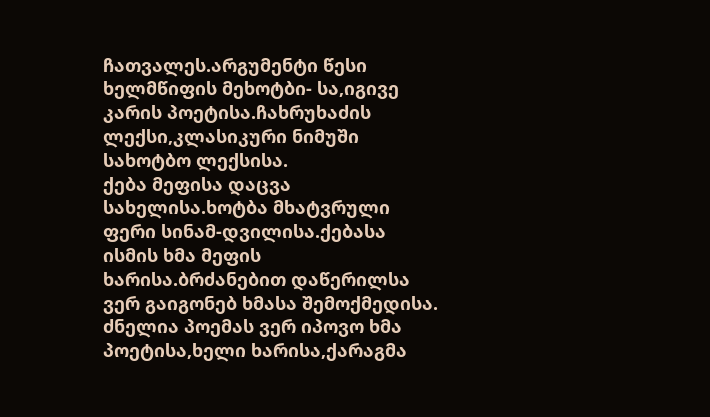ჩათვალეს.არგუმენტი წესი ხელმწიფის მეხოტბი- სა,იგივე კარის პოეტისა.ჩახრუხაძის ლექსი,კლასიკური ნიმუში სახოტბო ლექსისა.
ქება მეფისა დაცვა სახელისა.ხოტბა მხატვრული ფერი სინამ-დვილისა.ქებასა ისმის ხმა მეფის ხარისა.ბრძანებით დაწერილსა ვერ გაიგონებ ხმასა შემოქმედისა.
ძნელია პოემას ვერ იპოვო ხმა პოეტისა,ხელი ხარისა,ქარაგმა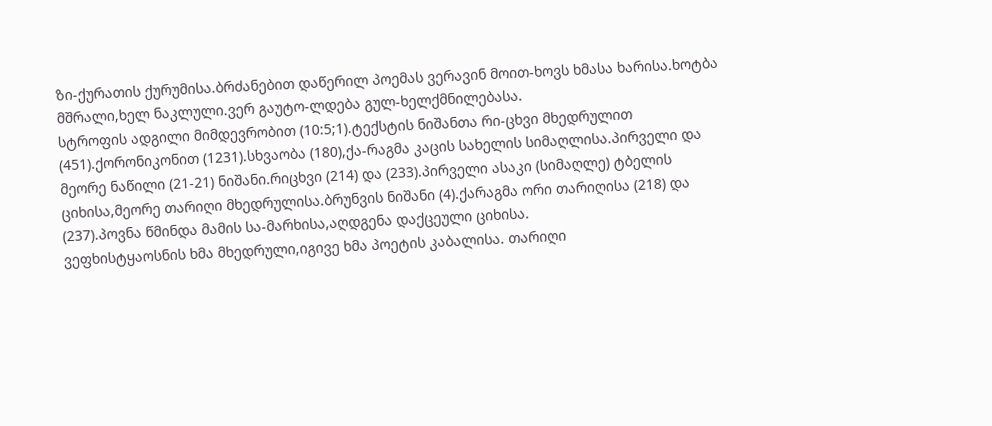ზი-ქურათის ქურუმისა.ბრძანებით დაწერილ პოემას ვერავინ მოით-ხოვს ხმასა ხარისა.ხოტბა მშრალი,ხელ ნაკლული.ვერ გაუტო-ლდება გულ-ხელქმნილებასა.
სტროფის ადგილი მიმდევრობით (10:5;1).ტექსტის ნიშანთა რი-ცხვი მხედრულით (451).ქორონიკონით (1231).სხვაობა (180),ქა-რაგმა კაცის სახელის სიმაღლისა.პირველი და მეორე ნაწილი (21-21) ნიშანი.რიცხვი (214) და (233).პირველი ასაკი (სიმაღლე) ტბელის ციხისა,მეორე თარიღი მხედრულისა.ბრუნვის ნიშანი (4).ქარაგმა ორი თარიღისა (218) და (237).პოვნა წმინდა მამის სა-მარხისა,აღდგენა დაქცეული ციხისა.
ვეფხისტყაოსნის ხმა მხედრული,იგივე ხმა პოეტის კაბალისა. თარიღი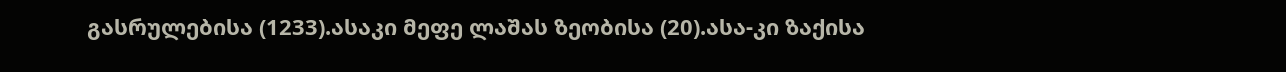გასრულებისა (1233).ასაკი მეფე ლაშას ზეობისა (20).ასა-კი ზაქისა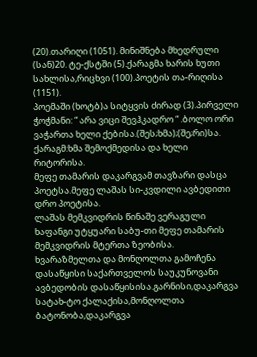(20).თარიღი (1051). მინიშნება მხედრული (სან)20. ტე-ქსტში (5).ქარაგმა ხარის ხუთი სახლისა,რიცხვი (100).პოეტის თა-რიღისა (1151).
პოემაში (ხოტბ)ა სიტყვის ძირად (3).პირველი ჭოჭმანი: “ არა ვიცი შევჰკადრო “ .ბოლო ორი ვაჭართა ხელი ქებისა.(შეს;ხმა);(შე;რი)სა. ქარაგმ:ხმა შემოქმედისა და ხელი რიტორისა.
მეფე თამარის დაკარგვამ თავზარი დასცა პოეტსა.მეფე ლაშას სი-კვდილი ავბედითი დრო პოეტისა.
ლაშას მემკვიდრის წინაშე ვერაგული ხაფანგი უტყუარი საბუ-თი მეფე თამარის მემკვიდრის მტერთა ზეობისა.
ხვარაზმელთა და მონღოლთა გამოჩენა დასაწყისი საქართველოს საუკუნოვანი ავბედობის დასაწყისისა.გარნისი,დაკარგვა სატახ-ტო ქალაქისა,მონღოლთა ბატონობა,დაკარგვა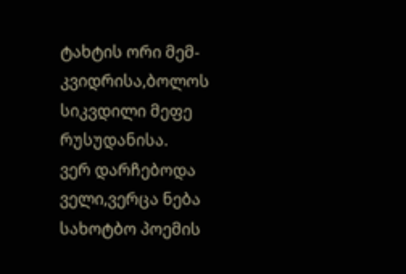ტახტის ორი მემ-კვიდრისა,ბოლოს სიკვდილი მეფე რუსუდანისა.
ვერ დარჩებოდა ველი,ვერცა ნება სახოტბო პოემის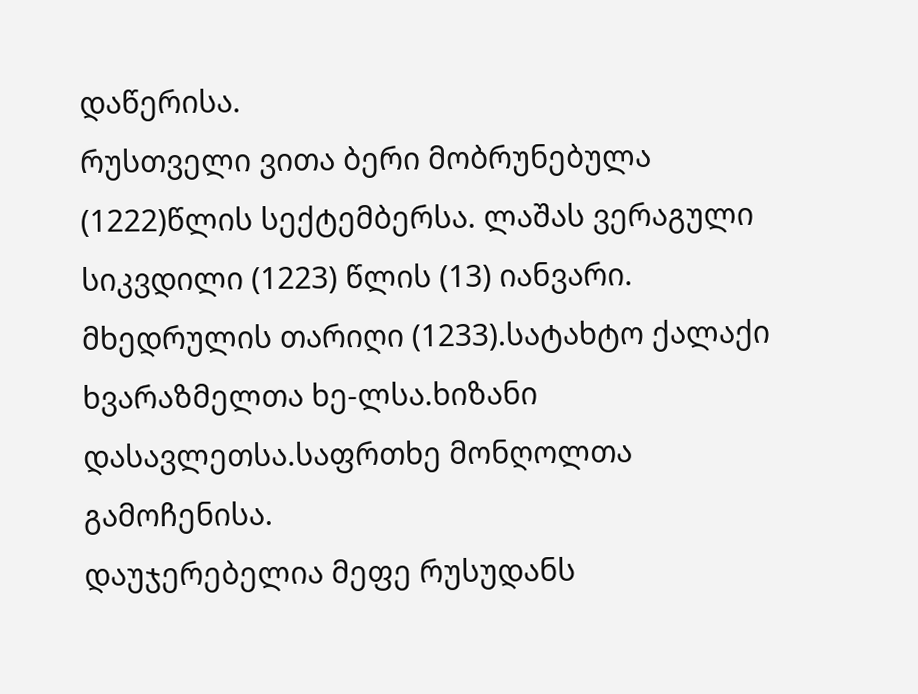დაწერისა.
რუსთველი ვითა ბერი მობრუნებულა (1222)წლის სექტემბერსა. ლაშას ვერაგული სიკვდილი (1223) წლის (13) იანვარი.
მხედრულის თარიღი (1233).სატახტო ქალაქი ხვარაზმელთა ხე-ლსა.ხიზანი დასავლეთსა.საფრთხე მონღოლთა გამოჩენისა.
დაუჯერებელია მეფე რუსუდანს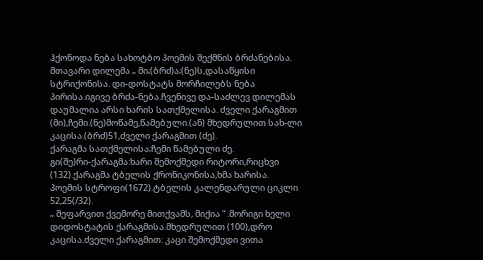ჰქონოდა ნება სახოტბო პოემის შექმნის ბრძანებისა.
მთავარი დილემა „ მი;(ბრძ)ა;(ნე)ს,დასაწყისი სტრიქონისა. დი-დოსტატს მორჩილებს ნება პირისა.იგივე ბრძა-ნება.ჩვენივე და-საძლევ დილემას დაუმალია არსი ხარის სათქმელისა. ძველი ქარაგმით (მი),ჩემი.(ნე)მოწამე,წამებული.(ან) მხედრულით სახ-ლი კაცისა.(ბრძ)51,ძველი ქარაგმით (ძე).
ქარაგმა სათქმელისა;ჩემი წამებული ძე.
გი(შე)რი-ქარაგმა:ხარი შემოქმედი რიტორი,რიცხვი (132).ქარაგმა ტბელის ქრონიკონისა,ხმა ხარისა.
პოემის სტროფი(1672).ტბელის კალენდარული ციკლი 52,25(/32).
„ შეფარვით ქვემორე მითქვამს, მიქია “ .მორიგი ხელი დიდოსტატის ქარაგმისა.მხედრულით (100),დრო კაცისა.ძველი ქარაგმით: კაცი შემოქმედი ვითა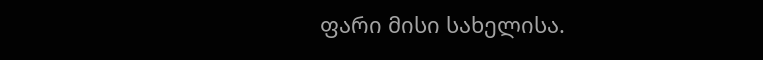ფარი მისი სახელისა.